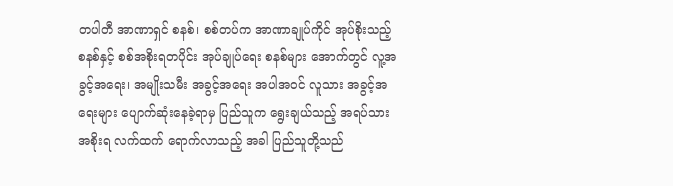တပါတီ အာဏာရှင် စနစ်၊ စစ်တပ်က အာဏာချုပ်ကိုင် အုပ်စိုးသည့် စနစ်နှင့် စစ်အစိုးရတပိုင်း အုပ်ချုပ်ရေး စနစ်များ အောက်တွင် လူ့အခွင့်အရေး၊ အမျိုးသမီး အခွင့်အရေး အပါအဝင် လူသား အခွင့်အရေးများ ပျောက်ဆုံးနေခဲ့ရာမှ ပြည်သူက ရွေးချယ်သည့် အရပ်သား အစိုးရ လက်ထက် ရောက်လာသည့် အခါ ပြည်သူတို့သည်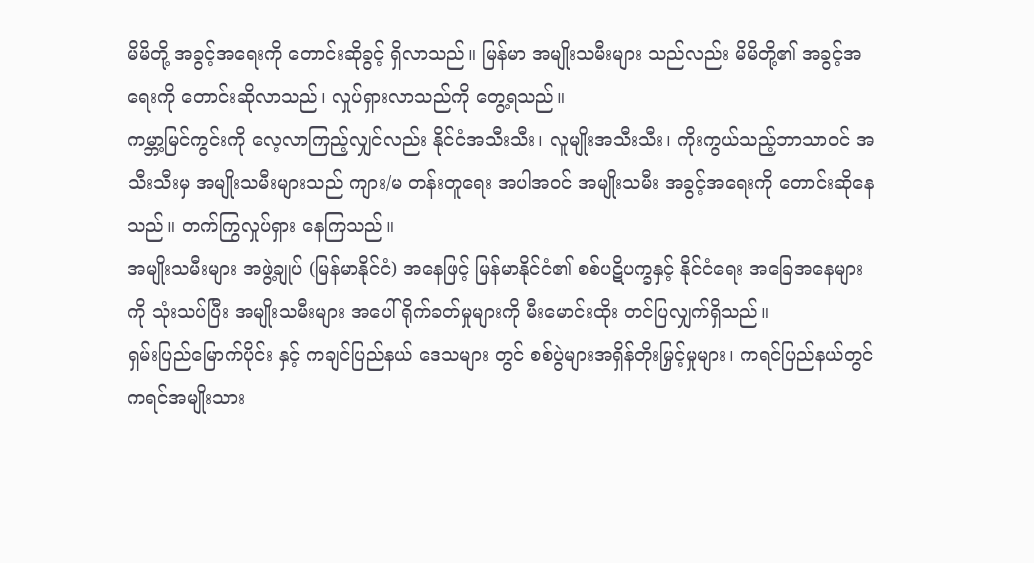မိမိတို့ အခွင့်အရေးကို တောင်းဆိုခွင့် ရှိလာသည်။ မြန်မာ အမျိုးသမီးများ သည်လည်း မိမိတို့၏ အခွင့်အရေးကို တောင်းဆိုလာသည်၊ လှုပ်ရှားလာသည်ကို တွေ့ရသည်။
ကမ္ဘာ့မြင်ကွင်းကို လေ့လာကြည့်လျှင်လည်း နိုင်ငံအသီးသီး၊ လူမျိုးအသီးသီး၊ ကိုးကွယ်သည့်ဘာသာဝင် အသီးသီးမှ အမျိုးသမီးများသည် ကျား/မ တန်းတူရေး အပါအဝင် အမျိုးသမီး အခွင့်အရေးကို တောင်းဆိုနေသည်။ တက်ကြွလှုပ်ရှား နေကြသည်။
အမျိုးသမီးများ အဖွဲ့ချုပ် (မြန်မာနိုင်ငံ) အနေဖြင့် မြန်မာနိုင်ငံ၏ စစ်ပဋိပက္ခနှင့် နိုင်ငံရေး အခြေအနေများကို သုံးသပ်ပြီး အမျိုးသမီးများ အပေါ် ရိုက်ခတ်မှုများကို မီးမောင်းထိုး တင်ပြလျှက်ရှိသည်။
ရှမ်းပြည်မြောက်ပိုင်း နှင့် ကချင်ပြည်နယ် ဒေသများ တွင် စစ်ပွဲများအရှိန်တိုးမြှင့်မှုများ၊ ကရင်ပြည်နယ်တွင် ကရင်အမျိုးသား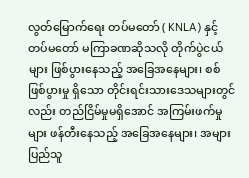လွတ်မြောက်ရေး တပ်မတော် ( KNLA) နှင့် တပ်မတော် မကြာခဏဆိုသလို တိုက်ပွဲငယ်များ ဖြစ်ပွားနေသည့် အခြေအနေများ၊ စစ် ဖြစ်ပွားမှု ရှိသော တိုင်းရင်းသားဒေသများတွင်လည်း တည်ငြိမ်မှုမရှိအောင် အကြမ်းဖက်မှုများ ဖန်တီးနေသည့် အခြေအနေများ၊ အများပြည်သူ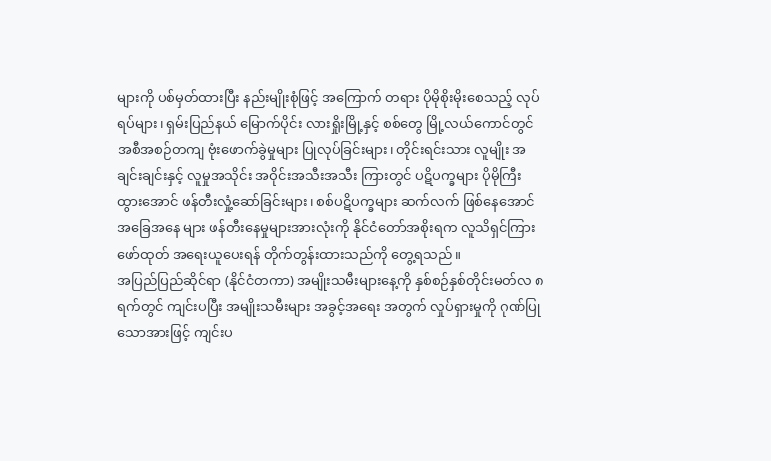များကို ပစ်မှတ်ထားပြီး နည်းမျိုးစုံဖြင့် အကြောက် တရား ပိုမိုစိုးမိုးစေသည့် လုပ်ရပ်များ၊ ရှမ်းပြည်နယ် မြောက်ပိုင်း လားရှိုးမြို့နှင့် စစ်တွေ မြို့လယ်ကောင်တွင် အစီအစဉ်တကျ ဗုံးဖောက်ခွဲမှုများ ပြုလုပ်ခြင်းများ၊ တိုင်းရင်းသား လူမျိုး အချင်းချင်းနှင့် လူမှုအသိုင်း အဝိုင်းအသီးအသီး ကြားတွင် ပဋိပက္ခများ ပိုမိုကြီးထွားအောင် ဖန်တီးလှုံ့ဆော်ခြင်းများ၊ စစ်ပဋိပက္ခများ ဆက်လက် ဖြစ်နေအောင် အခြေအနေ များ ဖန်တီးနေမှုများအားလုံးကို နိုင်ငံတော်အစိုးရက လူသိရှင်ကြားဖော်ထုတ် အရေးယူပေးရန် တိုက်တွန်းထားသည်ကို တွေ့ရသည်။
အပြည်ပြည်ဆိုင်ရာ (နိုင်ငံတကာ) အမျိုးသမီးများနေ့ကို နှစ်စဉ်နှစ်တိုင်းမတ်လ ၈ ရက်တွင် ကျင်းပပြီး အမျိုးသမီးများ အခွင့်အရေး အတွက် လှုပ်ရှားမှုကို ဂုဏ်ပြုသောအားဖြင့် ကျင်းပ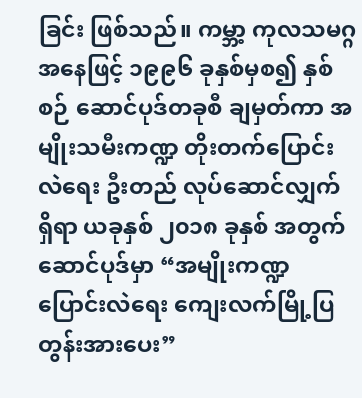ခြင်း ဖြစ်သည်။ ကမ္ဘာ့ ကုလသမဂ္ဂ အနေဖြင့် ၁၉၉၆ ခုနှစ်မှစ၍ နှစ်စဉ် ဆောင်ပုဒ်တခုစီ ချမှတ်ကာ အမျိုးသမီးကဏ္ဍ တိုးတက်ပြောင်းလဲရေး ဦးတည် လုပ်ဆောင်လျှက် ရှိရာ ယခုနှစ် ၂၀၁၈ ခုနှစ် အတွက် ဆောင်ပုဒ်မှာ “အမျိုးကဏ္ဍ ပြောင်းလဲရေး ကျေးလက်မြို့ပြ တွန်းအားပေး”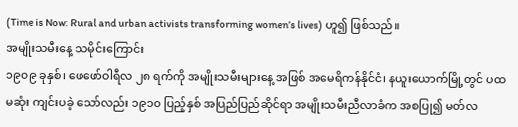(Time is Now: Rural and urban activists transforming women’s lives) ဟူ၍ ဖြစ်သည်။
အမျိုးသမီးနေ့ သမိုင်းကြောင်း
၁၉၀၉ ခုနှစ်၊ ဖေဖော်ဝါရီလ ၂၈ ရက်ကို အမျိုးသမီးများနေ့ အဖြစ် အမေရိကန်နိုင်ငံ၊ နယူးယောက်မြို့တွင် ပထမဆုံး ကျင်းပခဲ့ သော်လည်း ၁၉၁၀ ပြည့်နှစ် အပြည်ပြည်ဆိုင်ရာ အမျိုးသမီးညီလာခံက အစပြု၍ မတ်လ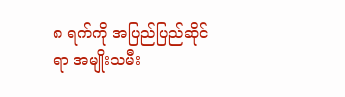၈ ရက်ကို အပြည်ပြည်ဆိုင်ရာ အမျိုးသမီး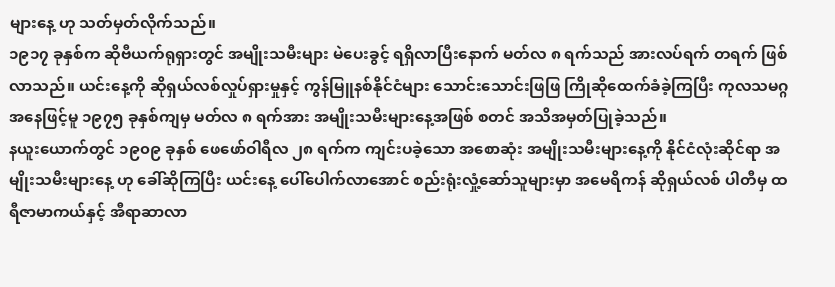များနေ့ ဟု သတ်မှတ်လိုက်သည်။
၁၉၁၇ ခုနှစ်က ဆိုဗီယက်ရုရှားတွင် အမျိုးသမီးများ မဲပေးခွင့် ရရှိလာပြီးနောက် မတ်လ ၈ ရက်သည် အားလပ်ရက် တရက် ဖြစ်လာသည်။ ယင်းနေ့ကို ဆိုရှယ်လစ်လှုပ်ရှားမှုနှင့် ကွန်မြူနစ်နိုင်ငံများ သောင်းသောင်းဖြဖြ ကြိုဆိုထေက်ခံခဲ့ကြပြီး ကုလသမဂ္ဂ အနေဖြင့်မူ ၁၉၇၅ ခုနှစ်ကျမှ မတ်လ ၈ ရက်အား အမျိုးသမီးများနေ့အဖြစ် စတင် အသိအမှတ်ပြုခဲ့သည်။
နယူးယောက်တွင် ၁၉၀၉ ခုနှစ် ဖေဖော်ဝါရီလ ၂၈ ရက်က ကျင်းပခဲ့သော အစောဆုံး အမျိုးသမီးများနေ့ကို နိုင်ငံလုံးဆိုင်ရာ အမျိုးသမီးများနေ့ ဟု ခေါ်ဆိုကြပြီး ယင်းနေ့ ပေါ်ပေါက်လာအောင် စည်းရုံးလှုံ့ဆော်သူများမှာ အမေရိကန် ဆိုရှယ်လစ် ပါတီမှ ထရီဇာမာကယ်နှင့် အီရာဆာလာ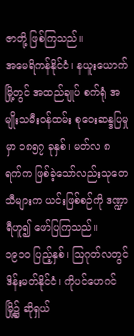ဇာတို့ ဖြစ်ကြသည်။
အမေရိကန်နိုင်ငံ၊ နယူးယောက်မြို့တွင် အထည်ချုပ် စက်ရုံ အမျိုးသမီးဝန်ထမ်း စုဝေးဆန္ဒပြမှုမှာ ၁၈၅၇ ခုနှစ်၊ မတ်လ ၈ ရက်က ဖြစ်ခဲ့သော်လည်းသုတေသီများက ယင်းဖြစ်စဉ်ကို ဒဏ္ဍာရီဟူ၍ ဖော်ပြကြသည်။
၁၉၁၀ ပြည့်နှစ်၊ သြဂုတ်လတွင် ဒိန်းမတ်နိုင်ငံ၊ ကိုပင်ဟေဂင်မြို့၌ ဆိုရှယ်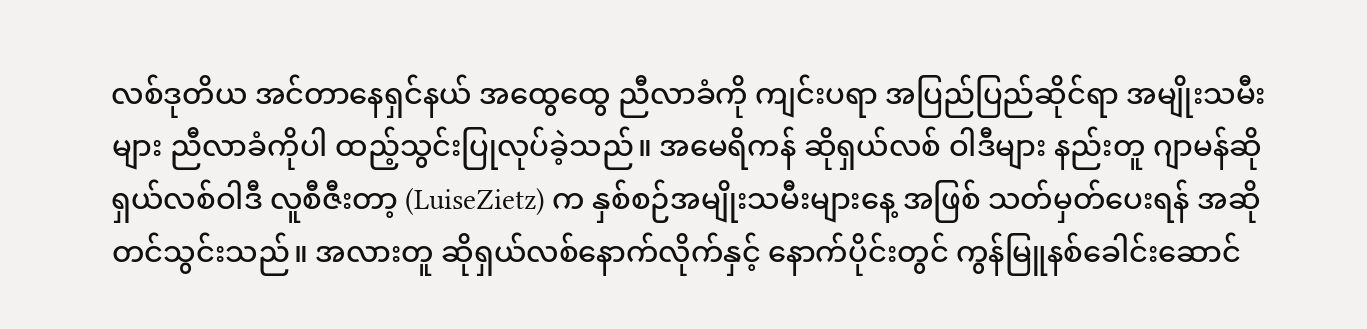လစ်ဒုတိယ အင်တာနေရှင်နယ် အထွေထွေ ညီလာခံကို ကျင်းပရာ အပြည်ပြည်ဆိုင်ရာ အမျိုးသမီးများ ညီလာခံကိုပါ ထည့်သွင်းပြုလုပ်ခဲ့သည်။ အမေရိကန် ဆိုရှယ်လစ် ဝါဒီများ နည်းတူ ဂျာမန်ဆိုရှယ်လစ်ဝါဒီ လူစီဇီးတာ့ (LuiseZietz) က နှစ်စဉ်အမျိုးသမီးများနေ့ အဖြစ် သတ်မှတ်ပေးရန် အဆို တင်သွင်းသည်။ အလားတူ ဆိုရှယ်လစ်နောက်လိုက်နှင့် နောက်ပိုင်းတွင် ကွန်မြူနစ်ခေါင်းဆောင်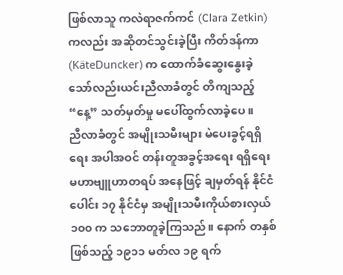ဖြစ်လာသူ ကလဲရာဇက်ကင် (Clara Zetkin) ကလည်း အဆိုတင်သွင်းခဲ့ပြီး ကိတ်ဒန်ကာ (KäteDuncker) က ထောက်ခံဆွေးနွေးခဲ့သော်လည်းယင်းညီလာခံတွင် တိကျသည့် “နေ့” သတ်မှတ်မှု မပေါ်ထွက်လာခဲ့ပေ။
ညီလာခံတွင် အမျိုးသမီးများ မဲပေးခွင့်ရရှိရေး အပါအဝင် တန်းတူအခွင့်အရေး ရရှိရေး မဟာဗျူဟာတရပ် အနေဖြင့် ချမှတ်ရန် နိုင်ငံပေါင်း ၁၇ နိုင်ငံမှ အမျိုးသမီးကိုယ်စားလှယ် ၁၀၀ က သဘောတူခဲ့ကြသည်။ နောက် တနှစ်ဖြစ်သည့် ၁၉၁၁ မတ်လ ၁၉ ရက်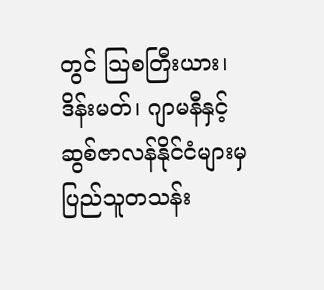တွင် သြစတြီးယား၊ ဒိန်းမတ်၊ ဂျာမနီနှင့် ဆွစ်ဇာလန်နိုင်ငံများမှ ပြည်သူတသန်း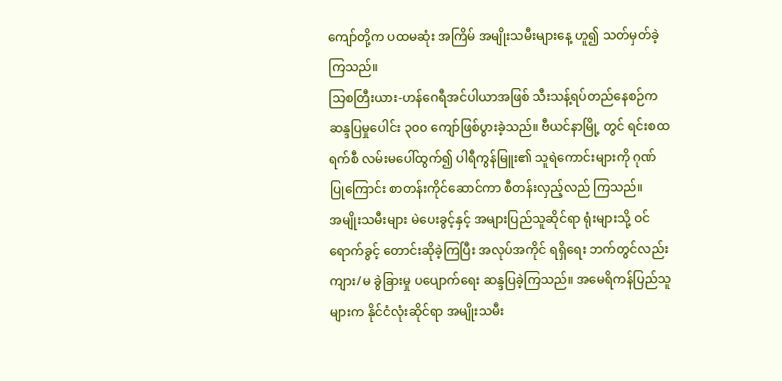ကျော်တို့က ပထမဆုံး အကြိမ် အမျိုးသမီးများနေ့ ဟူ၍ သတ်မှတ်ခဲ့ကြသည်။
သြစတြီးယား-ဟန်ဂေရီအင်ပါယာအဖြစ် သီးသန့်ရပ်တည်နေစဉ်က ဆန္ဒပြမှုပေါင်း ၃၀၀ ကျော်ဖြစ်ပွားခဲ့သည်။ ဗီယင်နာမြို့ တွင် ရင်းစထရက်စီ လမ်းမပေါ်ထွက်၍ ပါရီကွန်မြူး၏ သူရဲကောင်းများကို ဂုဏ်ပြုကြောင်း စာတန်းကိုင်ဆောင်ကာ စီတန်းလှည့်လည် ကြသည်။
အမျိုးသမီးများ မဲပေးခွင့်နှင့် အများပြည်သူဆိုင်ရာ ရုံးများသို့ ဝင်ရောက်ခွင့် တောင်းဆိုခဲ့ကြပြီး အလုပ်အကိုင် ရရှိရေး ဘက်တွင်လည်း ကျား/မ ခွဲခြားမှု ပပျောက်ရေး ဆန္ဒပြခဲ့ကြသည်။ အမေရိကန်ပြည်သူများက နိုင်ငံလုံးဆိုင်ရာ အမျိုးသမီး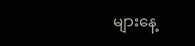များနေ့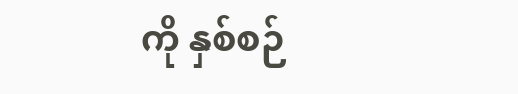ကို နှစ်စဉ်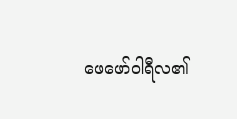ဖေဖော်ဝါရီလ၏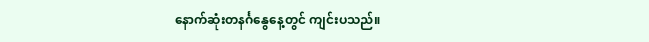နောက်ဆုံးတနင်္ဂနွေနေ့တွင် ကျင်းပသည်။